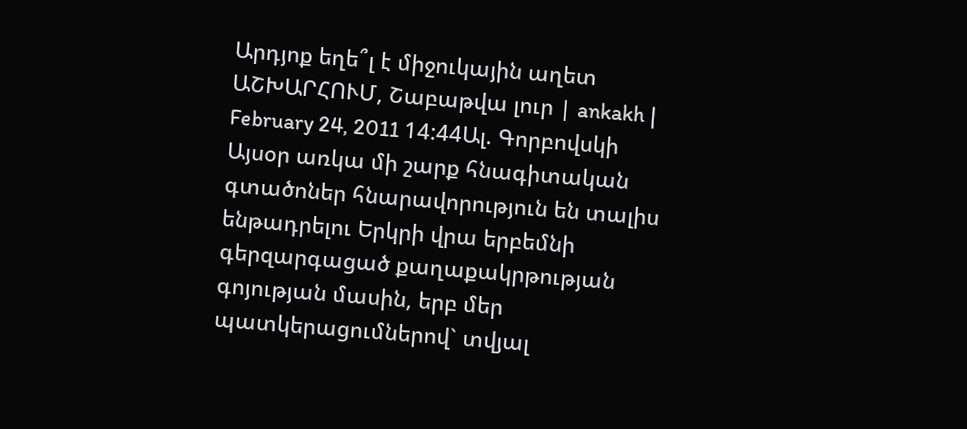Արդյոք եղե՞լ է միջուկային աղետ
ԱՇԽԱՐՀՈՒՄ, Շաբաթվա լուր | ankakh | February 24, 2011 14:44Ալ. Գորբովսկի
Այսօր առկա մի շարք հնագիտական գտածոներ հնարավորություն են տալիս ենթադրելու Երկրի վրա երբեմնի գերզարգացած քաղաքակրթության գոյության մասին, երբ մեր պատկերացումներով` տվյալ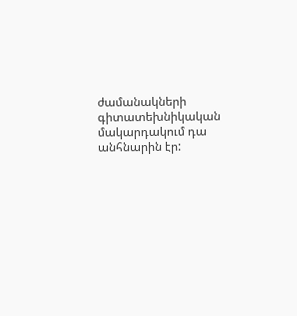ժամանակների գիտատեխնիկական մակարդակում դա անհնարին էր: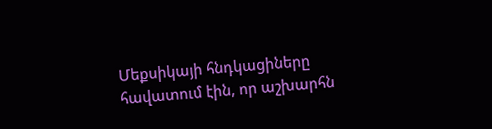Մեքսիկայի հնդկացիները հավատում էին, որ աշխարհն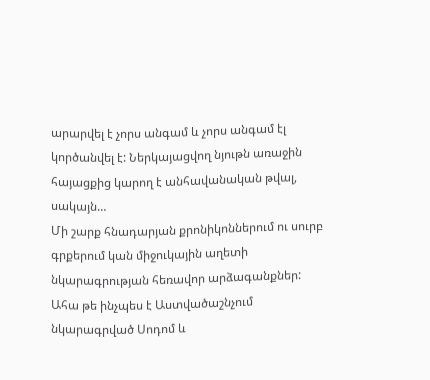արարվել է չորս անգամ և չորս անգամ էլ կործանվել է: Ներկայացվող նյութն առաջին հայացքից կարող է անհավանական թվալ, սակայն…
Մի շարք հնադարյան քրոնիկոններում ու սուրբ գրքերում կան միջուկային աղետի նկարագրության հեռավոր արձագանքներ: Ահա թե ինչպես է Աստվածաշնչում նկարագրված Սոդոմ և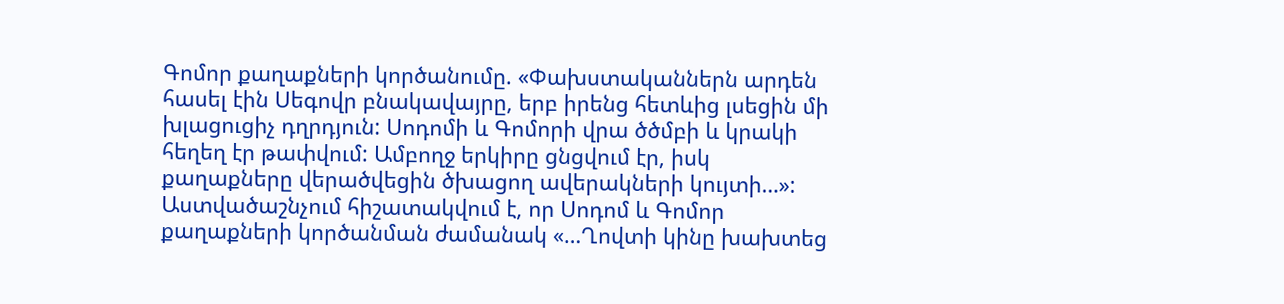Գոմոր քաղաքների կործանումը. «Փախստականներն արդեն հասել էին Սեգովր բնակավայրը, երբ իրենց հետևից լսեցին մի խլացուցիչ դղրդյուն: Սոդոմի և Գոմորի վրա ծծմբի և կրակի հեղեղ էր թափվում: Ամբողջ երկիրը ցնցվում էր, իսկ քաղաքները վերածվեցին ծխացող ավերակների կույտի…»: Աստվածաշնչում հիշատակվում է, որ Սոդոմ և Գոմոր քաղաքների կործանման ժամանակ «…Ղովտի կինը խախտեց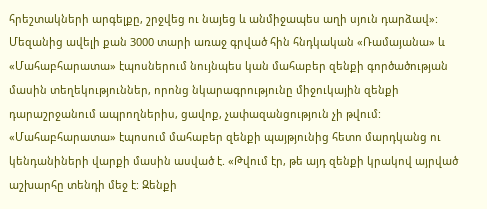հրեշտակների արգելքը, շրջվեց ու նայեց և անմիջապես աղի սյուն դարձավ»:
Մեզանից ավելի քան 3000 տարի առաջ գրված հին հնդկական «Ռամայանա» և «Մահաբհարատա» էպոսներում նույնպես կան մահաբեր զենքի գործածության մասին տեղեկություններ, որոնց նկարագրությունը միջուկային զենքի դարաշրջանում ապրողներիս, ցավոք, չափազանցություն չի թվում: «Մահաբհարատա» էպոսում մահաբեր զենքի պայթյունից հետո մարդկանց ու կենդանիների վարքի մասին ասված է. «Թվում էր, թե այդ զենքի կրակով այրված աշխարհը տենդի մեջ է: Զենքի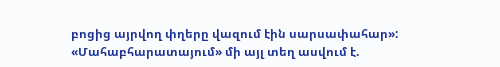բոցից այրվող փղերը վազում էին սարսափահար»: «Մահաբհարատայում» մի այլ տեղ ասվում է.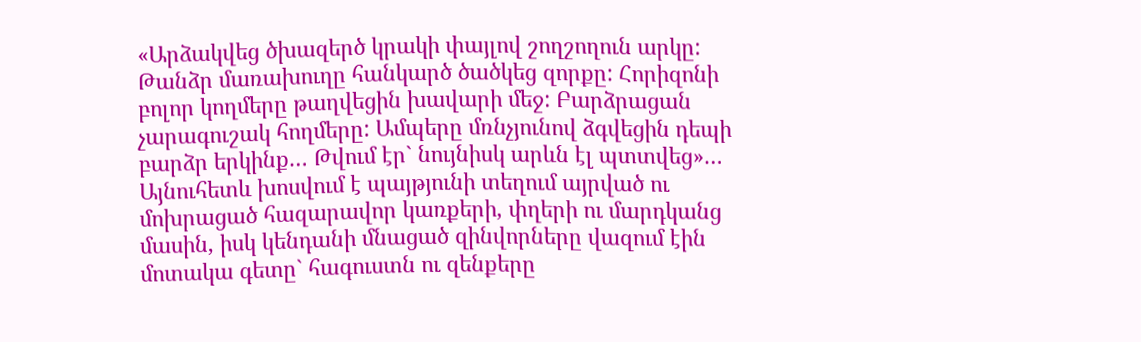«Արձակվեց ծխազերծ կրակի փայլով շողշողուն արկը: Թանձր մառախուղը հանկարծ ծածկեց զորքը: Հորիզոնի բոլոր կողմերը թաղվեցին խավարի մեջ: Բարձրացան չարագուշակ հողմերը: Ամպերը մռնչյունով ձգվեցին դեպի բարձր երկինք… Թվում էր` նույնիսկ արևն էլ պտտվեց»… Այնուհետև խոսվում է պայթյունի տեղում այրված ու մոխրացած հազարավոր կառքերի, փղերի ու մարդկանց մասին, իսկ կենդանի մնացած զինվորները վազում էին մոտակա գետը` հագուստն ու զենքերը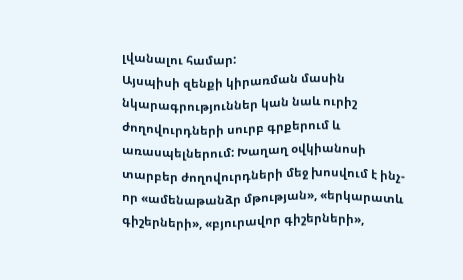լվանալու համար:
Այսպիսի զենքի կիրառման մասին նկարագրություններ կան նաև ուրիշ ժողովուրդների սուրբ գրքերում և առասպելներում: Խաղաղ օվկիանոսի տարբեր ժողովուրդների մեջ խոսվում է ինչ-որ «ամենաթանձր մթության», «երկարատև գիշերների», «բյուրավոր գիշերների»,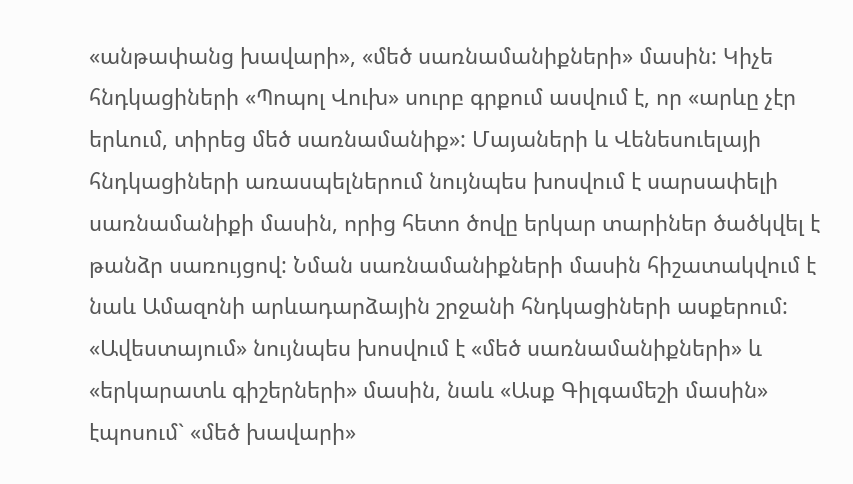«անթափանց խավարի», «մեծ սառնամանիքների» մասին: Կիչե հնդկացիների «Պոպոլ Վուխ» սուրբ գրքում ասվում է, որ «արևը չէր երևում, տիրեց մեծ սառնամանիք»: Մայաների և Վենեսուելայի հնդկացիների առասպելներում նույնպես խոսվում է սարսափելի սառնամանիքի մասին, որից հետո ծովը երկար տարիներ ծածկվել է թանձր սառույցով: Նման սառնամանիքների մասին հիշատակվում է նաև Ամազոնի արևադարձային շրջանի հնդկացիների ասքերում: «Ավեստայում» նույնպես խոսվում է «մեծ սառնամանիքների» և «երկարատև գիշերների» մասին, նաև «Ասք Գիլգամեշի մասին» էպոսում` «մեծ խավարի»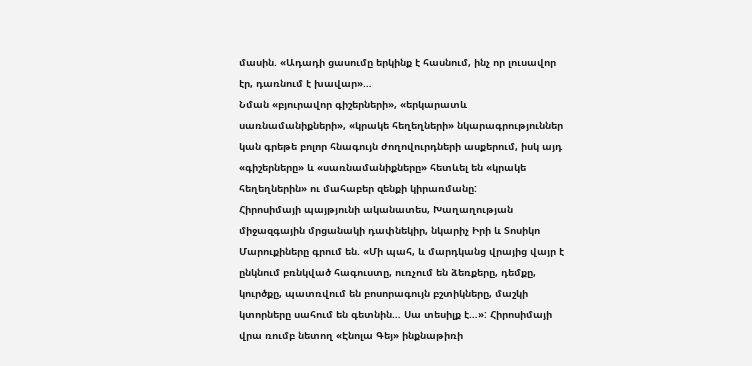մասին. «Ադադի ցասումը երկինք է հասնում, ինչ որ լուսավոր էր, դառնում է խավար»…
Նման «բյուրավոր գիշերների», «երկարատև սառնամանիքների», «կրակե հեղեղների» նկարագրություններ կան գրեթե բոլոր հնագույն ժողովուրդների ասքերում, իսկ այդ «գիշերները» և «սառնամանիքները» հետևել են «կրակե հեղեղներին» ու մահաբեր զենքի կիրառմանը:
Հիրոսիմայի պայթյունի ականատես, Խաղաղության միջազգային մրցանակի դափնեկիր, նկարիչ Իրի և Տոսիկո Մարուքիները գրում են. «Մի պահ, և մարդկանց վրայից վայր է ընկնում բռնկված հագուստը, ուռչում են ձեռքերը, դեմքը, կուրծքը, պատռվում են բոսորագույն բշտիկները, մաշկի կտորները սահում են գետնին… Սա տեսիլք է…»: Հիրոսիմայի վրա ռումբ նետող «Էնոլա Գեյ» ինքնաթիռի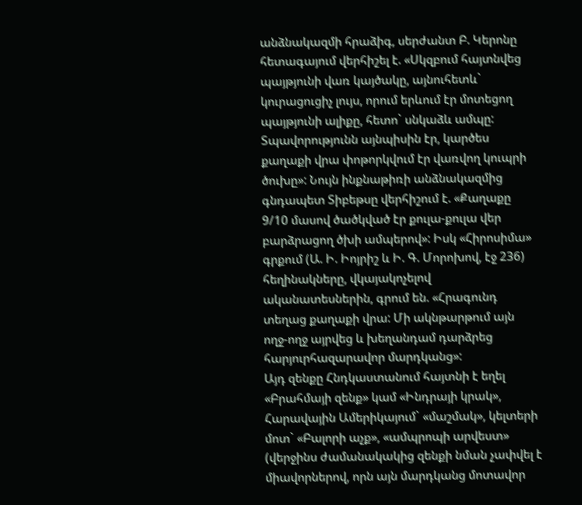անձնակազմի հրաձիգ, սերժանտ Բ. Կերոնը հետագայում վերհիշել է. «Սկզբում հայտնվեց պայթյունի վառ կայծակը, այնուհետև` կուրացուցիչ լույս, որում երևում էր մոտեցող պայթյունի ալիքը, հետո` սնկաձև ամպը: Տպավորությունն այնպիսին էր, կարծես քաղաքի վրա փոթորկվում էր վառվող կուպրի ծուխը»: Նույն ինքնաթիռի անձնակազմից գնդապետ Տիբեթսը վերհիշում է. «Քաղաքը 9/10 մասով ծածկված էր քուլա-քուլա վեր բարձրացող ծխի ամպերով»: Իսկ «Հիրոսիմա» գրքում (Ա. Ի. Իոյրիշ և Ի. Գ. Մորոխով, էջ 236) հեղինակները, վկայակոչելով ականատեսներին, գրում են. «Հրագունդ տեղաց քաղաքի վրա: Մի ակնթարթում այն ողջ-ողջ այրվեց և խեղանդամ դարձրեց հարյուրհազարավոր մարդկանց»:
Այդ զենքը Հնդկաստանում հայտնի է եղել «Բրահմայի զենք» կամ «Ինդրայի կրակ», Հարավային Ամերիկայում` «մաշմակ», կելտերի մոտ` «Բալորի աչք», «ամպրոպի արվեստ» (վերջինս ժամանակակից զենքի նման չափվել է միավորներով, որն այն մարդկանց մոտավոր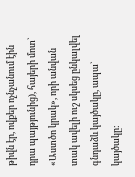թիվն էր, ովքեր ոչնչանում էին դրա պայթյունից), հայերի մոտ` «Աստծո կրակ», որի անվան տակ ավելի ուշ սկսեց ընկալվել գնդաձև կայծակը, ապա` կայծակը: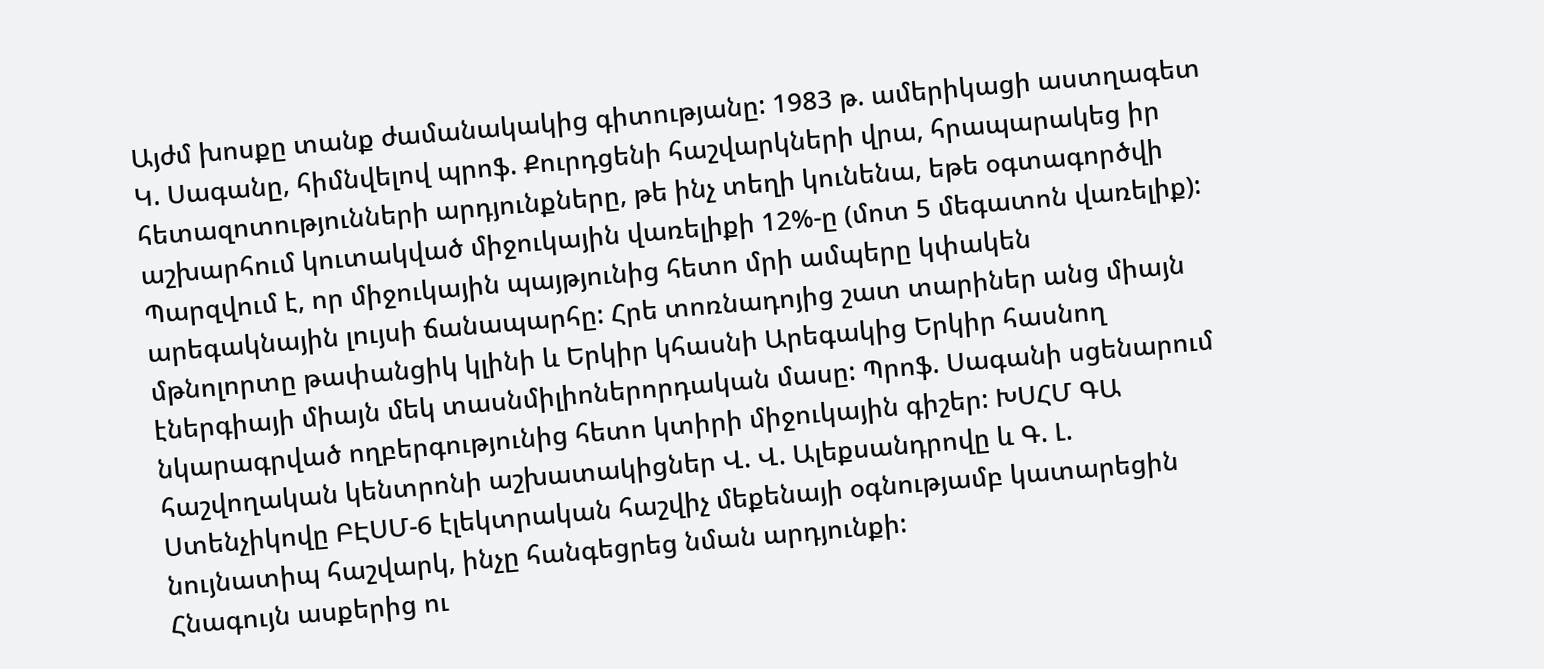Այժմ խոսքը տանք ժամանակակից գիտությանը: 1983 թ. ամերիկացի աստղագետ Կ. Սագանը, հիմնվելով պրոֆ. Քուրդցենի հաշվարկների վրա, հրապարակեց իր հետազոտությունների արդյունքները, թե ինչ տեղի կունենա, եթե օգտագործվի աշխարհում կուտակված միջուկային վառելիքի 12%-ը (մոտ 5 մեգատոն վառելիք): Պարզվում է, որ միջուկային պայթյունից հետո մրի ամպերը կփակեն արեգակնային լույսի ճանապարհը: Հրե տոռնադոյից շատ տարիներ անց միայն մթնոլորտը թափանցիկ կլինի և Երկիր կհասնի Արեգակից Երկիր հասնող էներգիայի միայն մեկ տասնմիլիոներորդական մասը: Պրոֆ. Սագանի սցենարում նկարագրված ողբերգությունից հետո կտիրի միջուկային գիշեր: ԽՍՀՄ ԳԱ հաշվողական կենտրոնի աշխատակիցներ Վ. Վ. Ալեքսանդրովը և Գ. Լ. Ստենչիկովը ԲԷՍՄ-6 էլեկտրական հաշվիչ մեքենայի օգնությամբ կատարեցին նույնատիպ հաշվարկ, ինչը հանգեցրեց նման արդյունքի:
Հնագույն ասքերից ու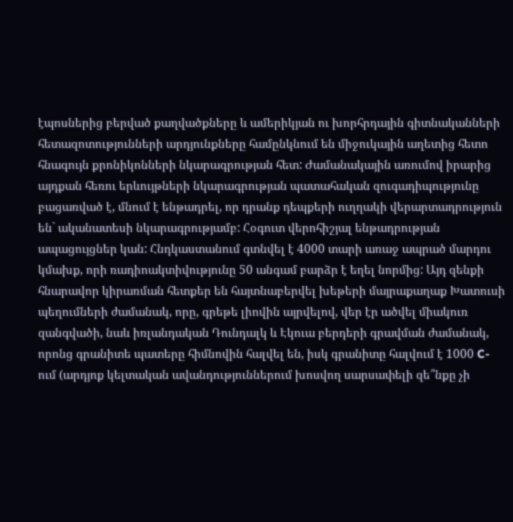էպոսներից բերված քաղվածքները և ամերիկյան ու խորհրդային գիտնականների հետազոտությունների արդյունքները համընկնում են միջուկային աղետից հետո հնագույն քրոնիկոնների նկարագրության հետ: Ժամանակային առումով իրարից այդքան հեռու երևույթների նկարագրության պատահական զուգադիպությունը բացառված է, մնում է ենթադրել, որ դրանք դեպքերի ուղղակի վերարտադրություն են` ականատեսի նկարագրությամբ: Հօգուտ վերոհիշյալ ենթադրության ապացույցներ կան: Հնդկաստանում գտնվել է 4000 տարի առաջ ապրած մարդու կմախք, որի ռադիոակտիվությունը 50 անգամ բարձր է եղել նորմից: Այդ զենքի հնարավոր կիրառման հետքեր են հայտնաբերվել խեթերի մայրաքաղաք Խատուսի պեղումների ժամանակ, որը, գրեթե լիովին այրվելով, վեր էր ածվել միակուռ զանգվածի, նաև իռլանդական Դունդալկ և Էկուա բերդերի գրավման ժամանակ, որոնց գրանիտե պատերը հիմնովին հալվել են, իսկ գրանիտը հալվում է 1000 C-ում (արդյոք կելտական ավանդություններում խոսվող սարսափելի զե՞նքը չի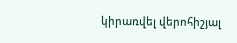կիրառվել վերոհիշյալ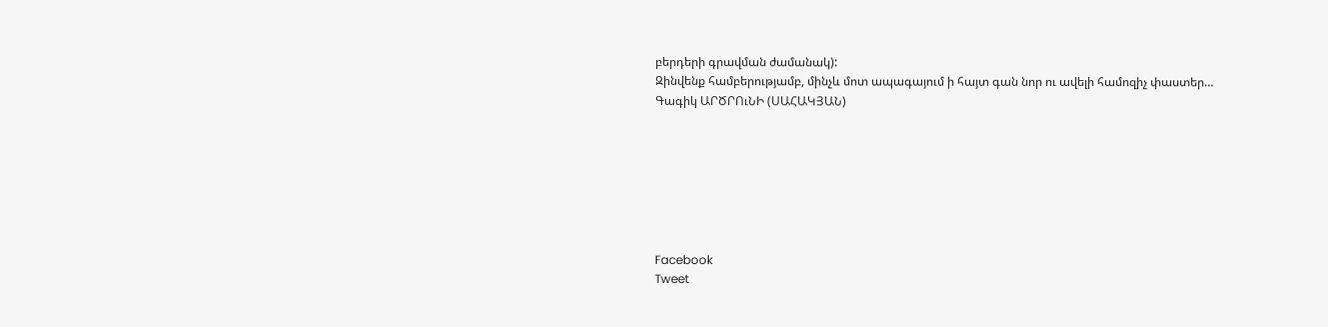բերդերի գրավման ժամանակ):
Զինվենք համբերությամբ, մինչև մոտ ապագայում ի հայտ գան նոր ու ավելի համոզիչ փաստեր…
Գագիկ ԱՐԾՐՈւՆԻ (ՍԱՀԱԿՅԱՆ)







Facebook
Tweet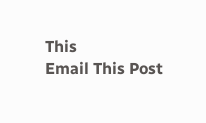This
Email This Post